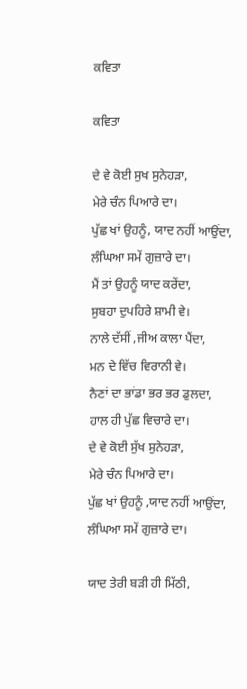ਕਵਿਤਾ

ਕਵਿਤਾ

ਦੇ ਵੇ ਕੋਈ ਸੁਖ ਸੁਨੇਹੜਾ,
ਮੇਰੇ ਚੰਨ ਪਿਆਰੇ ਦਾ।
ਪੁੱਛ ਖਾਂ ਉਹਨੂੰ, ਯਾਦ ਨਹੀਂ ਆਉਂਦਾ,
ਲੰਘਿਆ ਸਮੇਂ ਗੁਜ਼ਾਰੇ ਦਾ।
ਮੈਂ ਤਾਂ ਉਹਨੂੰ ਯਾਦ ਕਰੇਂਦਾ,
ਸੁਬਹਾ ਦੁਪਹਿਰੇ ਸ਼ਾਮੀ ਵੇ।
ਨਾਲੇ ਦੱਸੀਂ ,ਜੀਅ ਕਾਲਾ ਪੈਂਦਾ,
ਮਨ ਦੇ ਵਿੱਚ ਵਿਰਾਨੀ ਵੇ।
ਨੈਣਾਂ ਦਾ ਭਾਂਡਾ ਭਰ ਭਰ ਡੁਲਦਾ,
ਹਾਲ ਹੀ ਪੁੱਛ ਵਿਚਾਰੇ ਦਾ।
ਦੇ ਵੇ ਕੋਈ ਸੁੱਖ ਸੁਨੇਹੜਾ,
ਮੇਰੇ ਚੰਨ ਪਿਆਰੇ ਦਾ।
ਪੁੱਛ ਖਾਂ ਉਹਨੂੰ ,ਯਾਦ ਨਹੀਂ ਆਉਂਦਾ,
ਲੰਘਿਆ ਸਮੇਂ ਗੁਜ਼ਾਰੇ ਦਾ।

ਯਾਦ ਤੇਰੀ ਬੜੀ ਹੀ ਮਿੱਠੀ,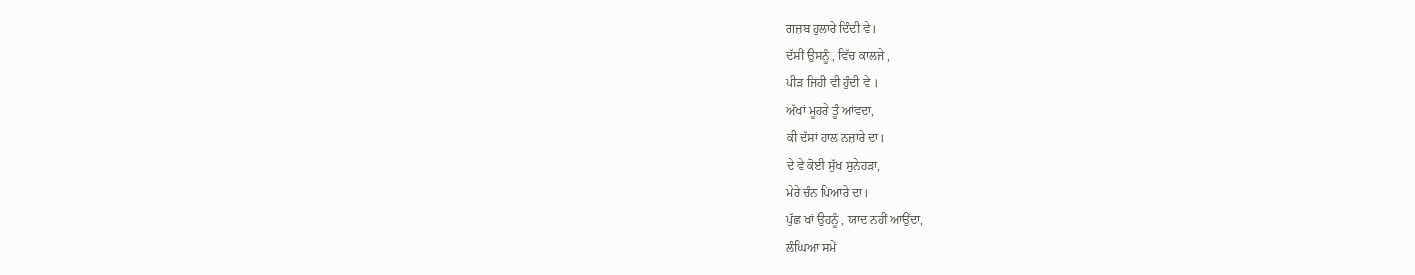ਗਜ਼ਬ ਹੁਲਾਰੇ ਦਿੰਦੀ ਵੇ।
ਦੱਸੀਂ ਉਸਨੂੰ , ਵਿੱਚ ਕਾਲਜੇ ,
ਪੀੜ ਜਿਹੀ ਵੀ ਹੁੰਦੀ ਵੇ ।
ਅੱਖਾਂ ਮੂਹਰੇ ਤੂੰ ਆਂਵਦਾ,
ਕੀ ਦੱਸਾਂ ਹਾਲ ਨਜ਼ਾਰੇ ਦਾ।
ਦੇ ਵੇ ਕੋਈ ਸੁੱਖ ਸੁਨੇਹੜਾ,
ਮੇਰੇ ਚੰਨ ਪਿਆਰੇ ਦਾ।
ਪੁੱਛ ਖਾਂ ਉਹਨੂੰ , ਯਾਦ ਨਹੀਂ ਆਉਂਦਾ,
ਲੰਘਿਆ ਸਮੇਂ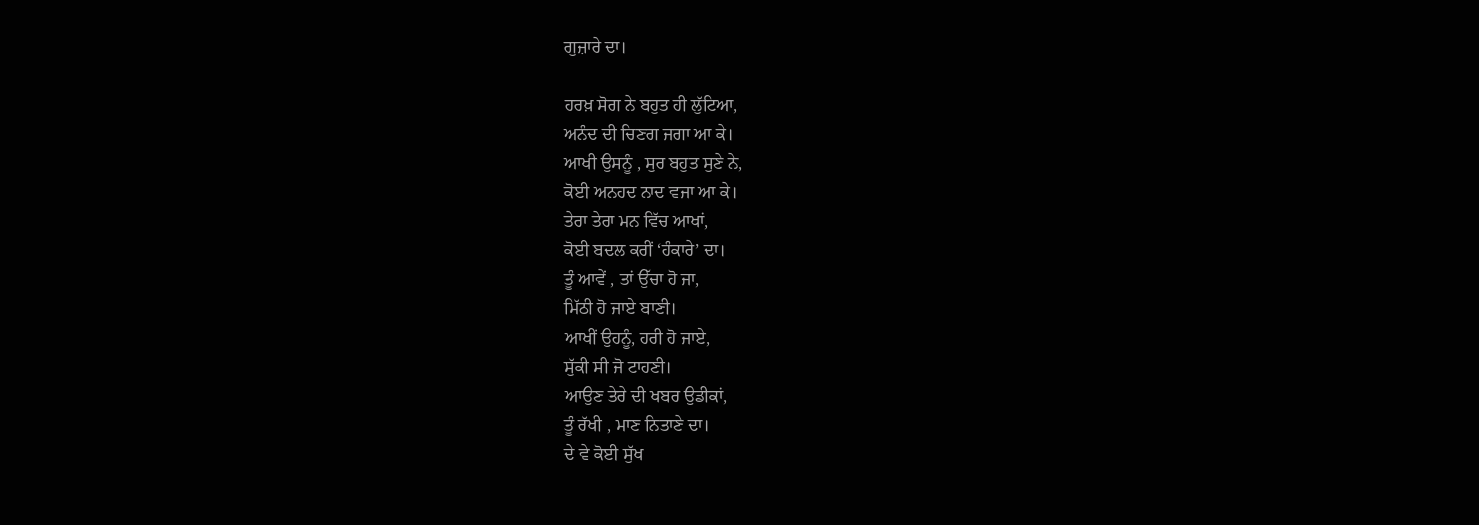ਗੁਜ਼ਾਰੇ ਦਾ।

ਹਰਖ਼ ਸੋਗ ਨੇ ਬਹੁਤ ਹੀ ਲੁੱਟਿਆ,
ਅਨੰਦ ਦੀ ਚਿਣਗ ਜਗਾ ਆ ਕੇ।
ਆਖੀ ਉਸਨੂੰ , ਸੁਰ ਬਹੁਤ ਸੁਣੇ ਨੇ,
ਕੋਈ ਅਨਹਦ ਨਾਦ ਵਜਾ ਆ ਕੇ।
ਤੇਰਾ ਤੇਰਾ ਮਨ ਵਿੱਚ ਆਖਾਂ,
ਕੋਈ ਬਦਲ ਕਰੀਂ ‘ਹੰਕਾਰੇ’ ਦਾ।
ਤੂੰ ਆਵੇਂ , ਤਾਂ ਉੱਚਾ ਹੋ ਜਾ,
ਮਿੱਠੀ ਹੋ ਜਾਏ ਬਾਣੀ।
ਆਖੀਂ ਉਹਨੂੰ, ਹਰੀ ਹੋ ਜਾਏ,
ਸੁੱਕੀ ਸੀ ਜੋ ਟਾਹਣੀ।
ਆਉਣ ਤੇਰੇ ਦੀ ਖਬਰ ਉਡੀਕਾਂ,
ਤੂੰ ਰੱਖੀ , ਮਾਣ ਨਿਤਾਣੇ ਦਾ।
ਦੇ ਵੇ ਕੋਈ ਸੁੱਖ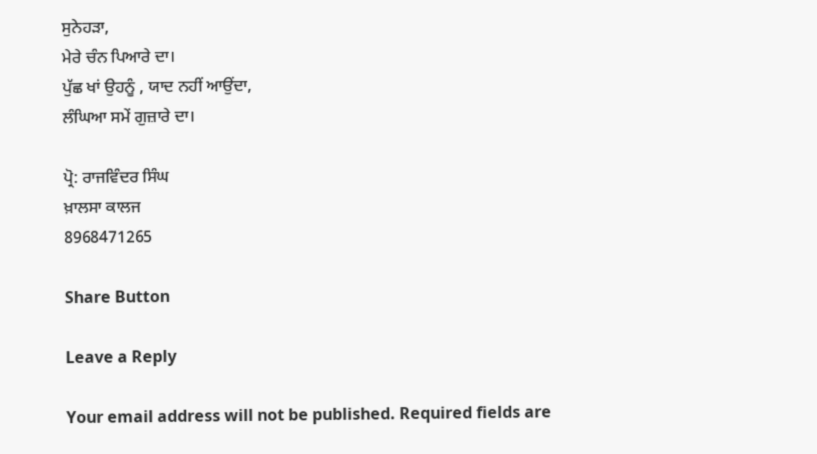ਸੁਨੇਹੜਾ,
ਮੇਰੇ ਚੰਨ ਪਿਆਰੇ ਦਾ।
ਪੁੱਛ ਖਾਂ ਉਹਨੂੰ , ਯਾਦ ਨਹੀਂ ਆਉਂਦਾ,
ਲੰਘਿਆ ਸਮੇਂ ਗੁਜ਼ਾਰੇ ਦਾ।

ਪ੍ਰੋ: ਰਾਜਵਿੰਦਰ ਸਿੰਘ
ਖ਼ਾਲਸਾ ਕਾਲਜ
8968471265

Share Button

Leave a Reply

Your email address will not be published. Required fields are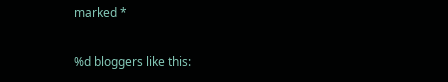marked *

%d bloggers like this: